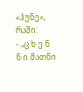«ჰუნე», რაში:
- „ც ხ ე ნ ნ ი მათნი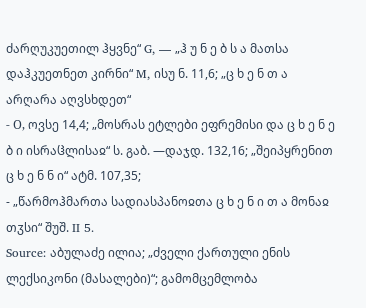ძარღუკუეთილ ჰყვნე“ G, — „ჰ უ ნ ე ბ ს ა მათსა დაჰკუეთნეთ კირნი“ M, ისუ ნ. 11,6; „ც ხ ე ნ თ ა არღარა აღვსხდეთ“
- О, ოვსე 14,4; „მოსრას ეტლები ეფრემისი და ც ხ ე ნ ე ბ ი ისრაჱლისაჲ“ ს. გაბ. —დაჯდ. 132,16; „შეიპყრენით ც ხ ე ნ ნ ი“ ატმ. 107,35;
- „წარმოჰმართა სადიასპანოჲთა ც ხ ე ნ ი თ ა მონაჲ თჳსი“ შუშ. II 5.
Source: აბულაძე ილია; „ძველი ქართული ენის ლექსიკონი (მასალები)“; გამომცემლობა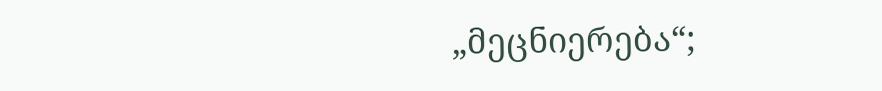„მეცნიერება“;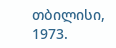თბილისი, 1973.